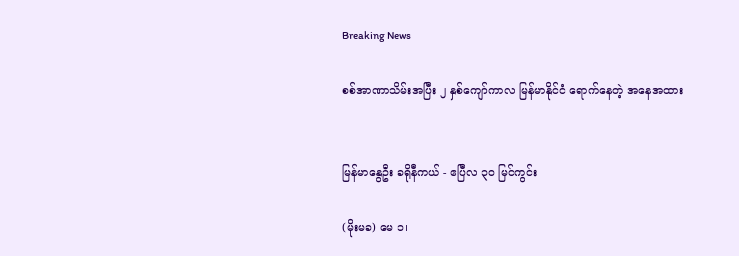Breaking News

စစ်အာဏာသိမ်းအပြီး ၂ နှစ်ကျော်ကာလ မြန်မာနိုင်ငံ ရောက်နေတဲ့ အနေအထား


မြန်မာနွေဦး ခရိုနီကယ် - ဧပြီလ ၃၀ မြင်ကွင်း

(မိုးမခ) မေ ၁၊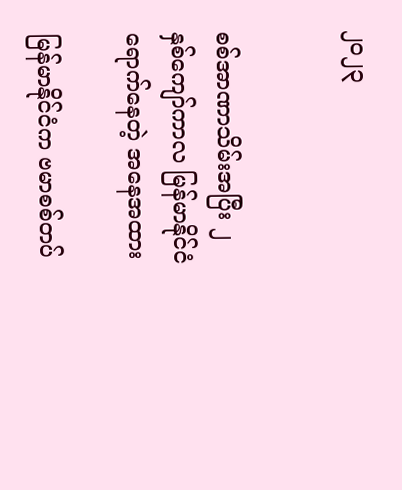၂၀၂၃


စစ်အာဏာသိမ်းအပြီး ၂ နှစ်ကျော်ကာလ မြန်မာနိုင်ငံ ရောက်နေတဲ့ အနေအထား

မြန်မာနိုင်ငံက ဗမာစစ်တပ်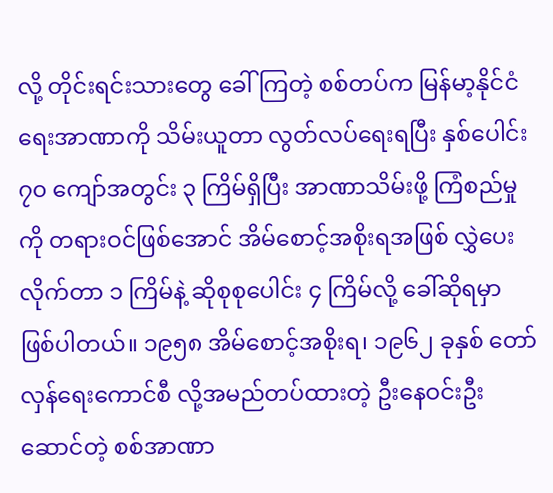လို့ တိုင်းရင်းသားတွေ ခေါ်ကြတဲ့ စစ်တပ်က မြန်မာ့နိုင်ငံရေးအာဏာကို သိမ်းယူတာ လွတ်လပ်ရေးရပြီး နှစ်ပေါင်း ၇၀ ကျော်အတွင်း ၃ ကြိမ်ရှိပြီး အာဏာသိမ်းဖို့ ကြံစည်မှုကို တရားဝင်ဖြစ်အောင် အိမ်စောင့်အစိုးရအဖြစ် လွှဲပေးလိုက်တာ ၁ ကြိမ်နဲ့ ဆိုစုစုပေါင်း ၄ ကြိမ်လို့ ခေါ်ဆိုရမှာ ဖြစ်ပါတယ်။ ၁၉၅၈ အိမ်စောင့်အစိုးရ၊ ၁၉၆၂ ခုနှစ် တော်လှန်ရေးကောင်စီ လို့အမည်တပ်ထားတဲ့ ဦးနေဝင်းဦးဆောင်တဲ့ စစ်အာဏာ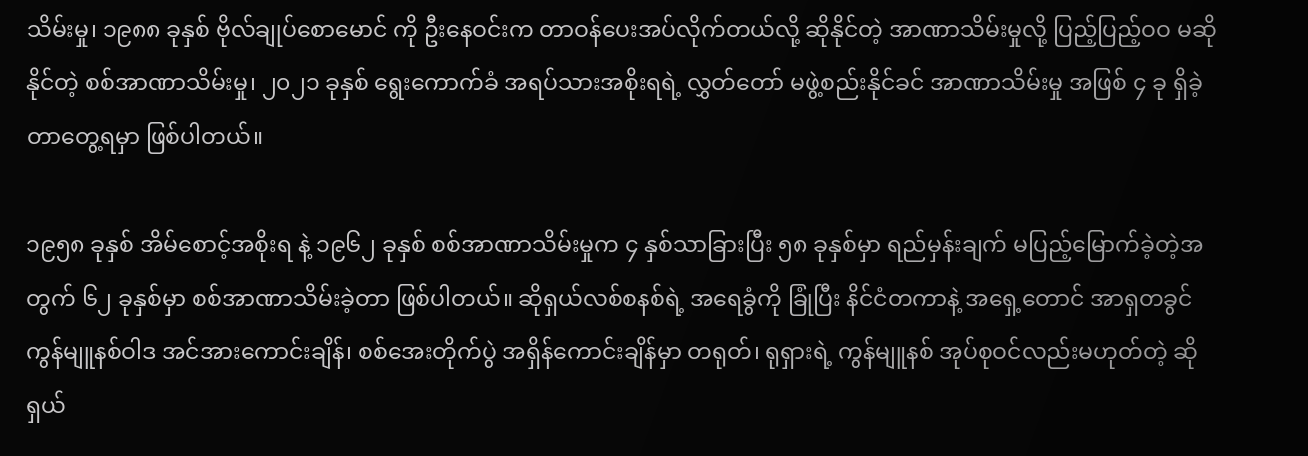သိမ်းမှု၊ ၁၉၈၈ ခုနှစ် ဗိုလ်ချုပ်စောမောင် ကို ဦးနေဝင်းက တာဝန်ပေးအပ်လိုက်တယ်လို့ ဆိုနိုင်တဲ့ အာဏာသိမ်းမှုလို့ ပြည့်ပြည့်ဝဝ မဆိုနိုင်တဲ့ စစ်အာဏာသိမ်းမှု၊ ၂၀၂၁ ခုနှစ် ရွေးကောက်ခံ အရပ်သားအစိုးရရဲ့ လွှတ်တော် မဖွဲ့စည်းနိုင်ခင် အာဏာသိမ်းမှု အဖြစ် ၄ ခု ရှိခဲ့တာတွေ့ရမှာ ဖြစ်ပါတယ်။

၁၉၅၈ ခုနှစ် အိမ်စောင့်အစိုးရ နဲ့ ၁၉၆၂ ခုနှစ် စစ်အာဏာသိမ်းမှုက ၄ နှစ်သာခြားပြီး ၅၈ ခုနှစ်မှာ ရည်မှန်းချက် မပြည့်မြောက်ခဲ့တဲ့အတွက် ၆၂ ခုနှစ်မှာ စစ်အာဏာသိမ်းခဲ့တာ ဖြစ်ပါတယ်။ ဆိုရှယ်လစ်စနစ်ရဲ့ အရေခွံကို ခြုံပြီး နိင်ငံတကာနဲ့ အရှေ့တောင် အာရှတခွင် ကွန်မျူနစ်ဝါဒ အင်အားကောင်းချိန်၊ စစ်အေးတိုက်ပွဲ အရှိန်ကောင်းချိန်မှာ တရုတ်၊ ရုရှားရဲ့ ကွန်မျူနစ် အုပ်စုဝင်လည်းမဟုတ်တဲ့ ဆိုရှယ်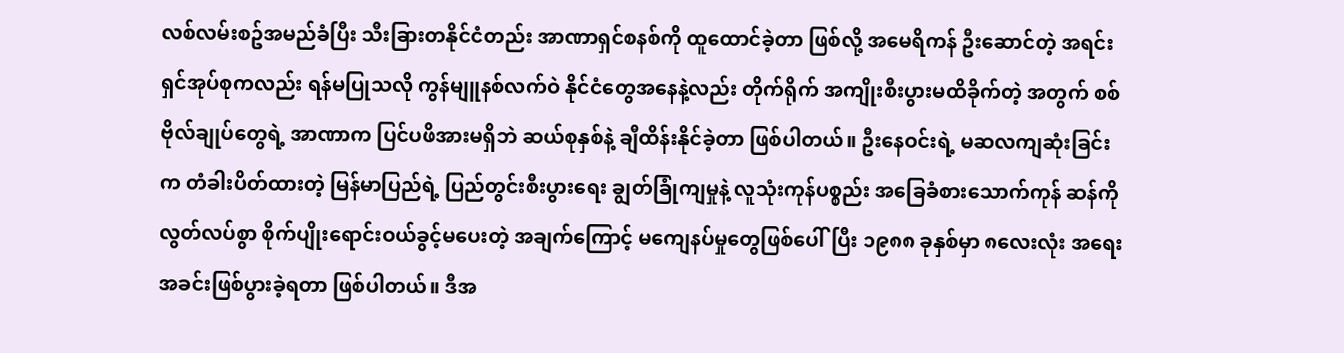လစ်လမ်းစဥ်အမည်ခံပြီး သီးခြားတနိုင်ငံတည်း အာဏာရှင်စနစ်ကို ထူထောင်ခဲ့တာ ဖြစ်လို့ အမေရိကန် ဦးဆောင်တဲ့ အရင်းရှင်အုပ်စုကလည်း ရန်မပြုသလို ကွန်မျူနစ်လက်ဝဲ နိုင်ငံတွေအနေနဲ့လည်း တိုက်ရိုက် အကျိုးစီးပွားမထိခိုက်တဲ့ အတွက် စစ်ဗိုလ်ချုပ်တွေရဲ့ အာဏာက ပြင်ပဖိအားမရှိဘဲ ဆယ်စုနှစ်နဲ့ ချီထိန်းနိုင်ခဲ့တာ ဖြစ်ပါတယ်။ ဦးနေဝင်းရဲ့ မဆလကျဆုံးခြင်းက တံခါးပိတ်ထားတဲ့ မြန်မာပြည်ရဲ့ ပြည်တွင်းစီးပွားရေး ချွတ်ခြုံကျမှုနဲ့ လူသုံးကုန်ပစ္စည်း အခြေခံစားသောက်ကုန် ဆန်ကို လွတ်လပ်စွာ စိုက်ပျိုးရောင်းဝယ်ခွင့်မပေးတဲ့ အချက်ကြောင့် မကျေနပ်မှုတွေဖြစ်ပေါ်ပြီး ၁၉၈၈ ခုနှစ်မှာ ၈လေးလုံး အရေးအခင်းဖြစ်ပွားခဲ့ရတာ ဖြစ်ပါတယ်။ ဒီအ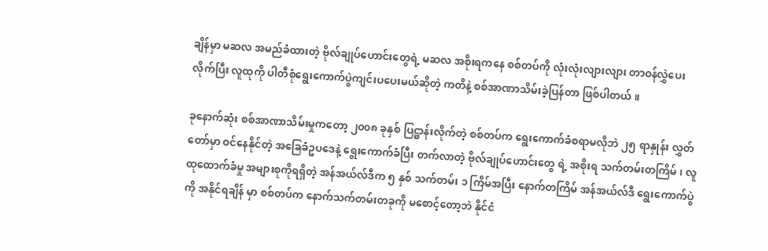ချိန်မှာ မဆလ အမည်ခံထားတဲ့ ဗိုလ်ချုပ်ဟောင်းတွေရဲ့ မဆလ အစိုးရကနေ စစ်တပ်ကို လုံးလုံးလျားလျား တာဝန်လွှဲပေးလိုက်ပြီး လူထုကို ပါတီစုံရွေးကောက်ပွဲကျင်းပပေးမယ်ဆိုတဲ့ ကတိနဲ့ စစ်အာဏာသိမ်းခဲ့ပြန်တာ ဖြစ်ပါတယ်။

ခုနောက်ဆုံး စစ်အာဏာသိမ်းမှုကတော့ ၂၀၀၈ ခုနှစ် ပြဋ္ဌာန်းလိုက်တဲ့ စစ်တပ်က ရွေးကောက်ခံစရာမလိုဘဲ ၂၅ ရာနှုန်း လွှတ်တော်မှာ ဝင်နေနိုင်တဲ့ အခြေခံဥပဒေနဲ့ ရွေးကောက်ခံပြီး တက်လာတဲ့ ဗိုလ်ချုပ်ဟောင်းတွေ ရဲ့ အစိုးရ သက်တမ်းတကြိမ်၊ လူထုထောက်ခံမှု အများစုကိုရရှိတဲ့ အန်အယ်လ်ဒီက ၅ နှစ် သက်တမ်း ၁ ကြိမ်အပြီး နောက်တကြိမ် အန်အယ်လ်ဒီ ရွေးကောက်ပွဲကို အနိုင်ရချိန် မှာ စစ်တပ်က နောက်သက်တမ်းတခုကို မစောင့်တော့ဘဲ နိုင်ငံ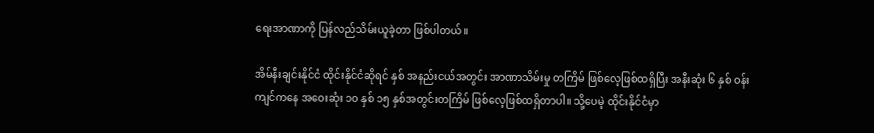ရေးအာဏာကို ပြန်လည်သိမ်းယူခဲ့တာ ဖြစ်ပါတယ်။

အိမ်နီးချင်းနိုင်ငံ ထိုင်းနိုင်ငံဆိုရင် နှစ် အနည်းငယ်အတွင်း အာဏာသိမ်းမှု တကြိမ် ဖြစ်လေ့ဖြစ်ထရှိပြီး အနီးဆုံး ၆ နှစ် ဝန်းကျင်ကနေ အဝေးဆုံး ၁၀ နှစ် ၁၅ နှစ်အတွင်းတကြိမ် ဖြစ်လေ့ဖြစ်ထရှိတာပါ။ သို့ပေမဲ့ ထိုင်းနိုင်ငံမှာ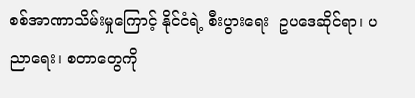စစ်အာဏာသိမ်းမှုကြောင့် နိုင်ငံရဲ့ စီးပွားရေး  ဥပဒေဆိုင်ရာ၊ ပညာရေး၊ စတာတွေကို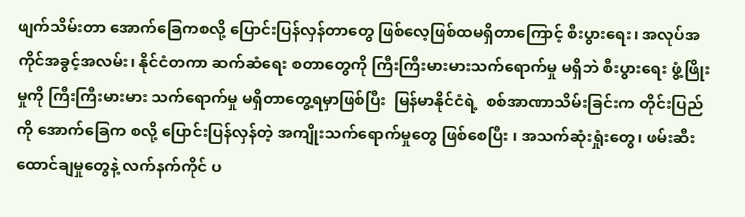ဖျက်သိမ်းတာ အောက်ခြေကစလို့ ပြောင်းပြန်လှန်တာတွေ ဖြစ်လေ့ဖြစ်ထမရှိတာကြောင့် စီးပွားရေး၊ အလုပ်အကိုင်အခွင့်အလမ်း၊ နိုင်ငံတကာ ဆက်ဆံရေး စတာတွေကို ကြီးကြီးမားမားသက်ရောက်မှု မရှိဘဲ စီးပွားရေး ဖွံ့ဖြိုးမှုကို ကြီးကြီးမားမား သက်ရောက်မှု မရှိတာတွေ့ရမှာဖြစ်ပြီး  မြန်မာနိုင်ငံရဲ့  စစ်အာဏာသိမ်းခြင်းက တိုင်းပြည်ကို အောက်ခြေက စလို့ ပြောင်းပြန်လှန်တဲ့ အကျိုးသက်ရောက်မှုတွေ ဖြစ်စေပြီး ၊ အသက်ဆုံးရှုံးတွေ၊ ဖမ်းဆီးထောင်ချမှုတွေနဲ့ လက်နက်ကိုင် ပ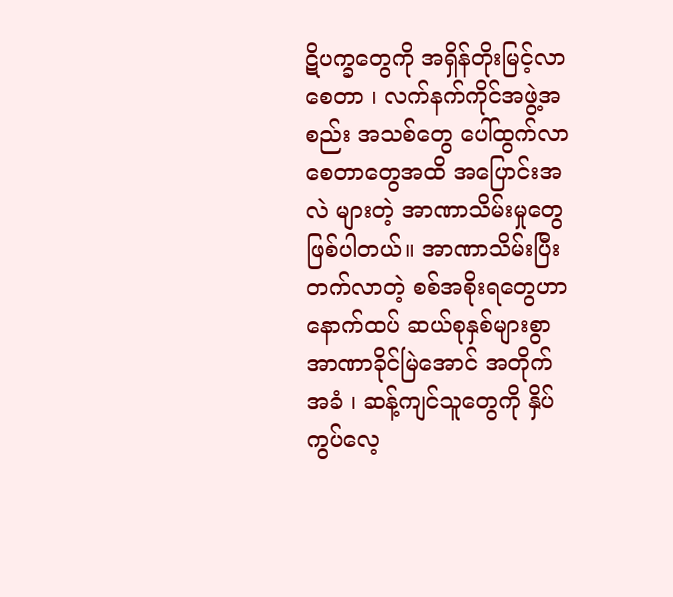ဋိပက္ခတွေကို အရှိန်တိုးမြင့်လာစေတာ ၊ လက်နက်ကိုင်အဖွဲ့အစည်း အသစ်တွေ ပေါ်ထွက်လာစေတာတွေအထိ အပြောင်းအလဲ များတဲ့ အာဏာသိမ်းမှုတွေ ဖြစ်ပါတယ်။ အာဏာသိမ်းပြီးတက်လာတဲ့ စစ်အစိုးရတွေဟာ နောက်ထပ် ဆယ်စုနှစ်များစွာ အာဏာခိုင်မြဲအောင် အတိုက်အခံ ၊ ဆန့်ကျင်သူတွေကို နှိပ်ကွပ်လေ့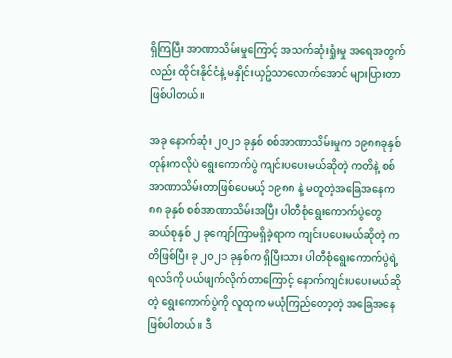ရှိကြပြီး အာဏာသိမ်းမှုကြောင့် အသက်ဆုံးရှုံးမှု အရေအတွက်လည်း ထိုင်းနိုင်ငံနဲ့ မနှိုင်းယှဥ်သာလောက်အောင် များပြားတာ ဖြစ်ပါတယ်။

အခု နောက်ဆုံး ၂၀၂၁ ခုနှစ် စစ်အာဏာသိမ်းမှုက ၁၉၈၈ခုနှစ်တုန်းကလိုပဲ ရွေးကောက်ပွဲ ကျင်းပပေးမယ်ဆိုတဲ့ ကတိနဲ့ စစ်အာဏာသိမ်းတာဖြစ်ပေမယ့် ၁၉၈၈ နဲ့ မတူတဲ့အခြေအနေက ၈၈ ခုနှစ် စစ်အာဏာသိမ်းအပြီး ပါတီစုံရွေးကောက်ပွဲတွေ ဆယ်စုနှစ် ၂ ခုကျော်ကြာမရှိခဲ့ရာက ကျင်းပပေးမယ်ဆိုတဲ့ ကတိဖြစ်ပြီး ခု ၂၀၂၁ ခုနှစ်က ရှိပြီးသား ပါတီစုံရွေးကောက်ပွဲရဲ့ ရလဒ်ကို ပယ်ဖျက်လိုက်တာကြောင့် နောက်ကျင်းပပေးမယ်ဆိုတဲ့ ရွေးကောက်ပွဲကို လူထုက မယုံကြည်တော့တဲ့ အခြေအနေ ဖြစ်ပါတယ်။ ဒီ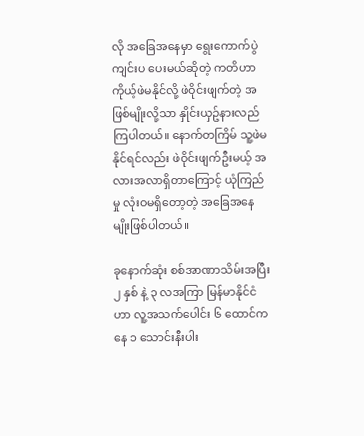လို အခြေအနေမှာ ရွေးကောက်ပွဲကျင်းပ ပေးမယ်ဆိုတဲ့ ကတိဟာ ကိုယ့်ဖဲမနိုင်လို့ ဖဲဝိုင်းဖျက်တဲ့ အဖြစ်မျိုးလို့သာ နှိုင်းယှဥ်နားလည်ကြပါတယ်။ နောက်တကြိမ် သူ့ဖဲမနိုင်ရင်လည်း ဖဲဝိုင်းဖျက်ဦးမယ့် အလားအလာရှိတာကြောင့် ယုံကြည်မှု လုံးဝမရှိတော့တဲ့ အခြေအနေမျိုးဖြစ်ပါတယ်။

ခုနောက်ဆုံး စစ်အာဏာသိမ်းအပြီး ၂ နှစ် နဲ့ ၃ လအကြာ မြန်မာနိုင်ငံဟာ လူ့အသက်ပေါင်း ၆ ထောင်ကနေ ၁ သောင်းနီးပါး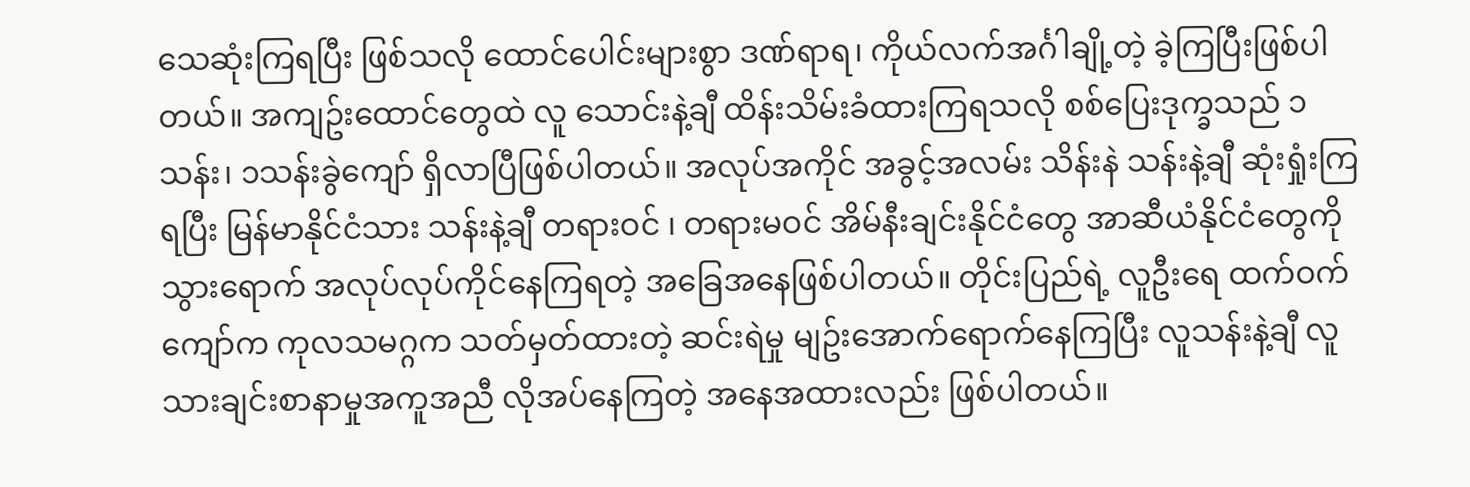သေဆုံးကြရပြီး ဖြစ်သလို ထောင်ပေါင်းများစွာ ဒဏ်ရာရ၊ ကိုယ်လက်အင်္ဂါချို့တဲ့ ခဲ့ကြပြီးဖြစ်ပါတယ်။ အကျဥ်းထောင်တွေထဲ လူ သောင်းနဲ့ချီ ထိန်းသိမ်းခံထားကြရသလို စစ်ပြေးဒုက္ခသည် ၁ သန်း၊ ၁သန်းခွဲကျော် ရှိလာပြီဖြစ်ပါတယ်။ အလုပ်အကိုင် အခွင့်အလမ်း သိန်းနဲ သန်းနဲ့ချီ ဆုံးရှုံးကြရပြီး မြန်မာနိုင်ငံသား သန်းနဲ့ချီ တရားဝင် ၊ တရားမဝင် အိမ်နီးချင်းနိုင်ငံတွေ အာဆီယံနိုင်ငံတွေကို သွားရောက် အလုပ်လုပ်ကိုင်နေကြရတဲ့ အခြေအနေဖြစ်ပါတယ်။ တိုင်းပြည်ရဲ့ လူဦးရေ ထက်ဝက်ကျော်က ကုလသမဂ္ဂက သတ်မှတ်ထားတဲ့ ဆင်းရဲမှု မျဥ်းအောက်ရောက်နေကြပြီး လူသန်းနဲ့ချီ လူသားချင်းစာနာမှုအကူအညီ လိုအပ်နေကြတဲ့ အနေအထားလည်း ဖြစ်ပါတယ်။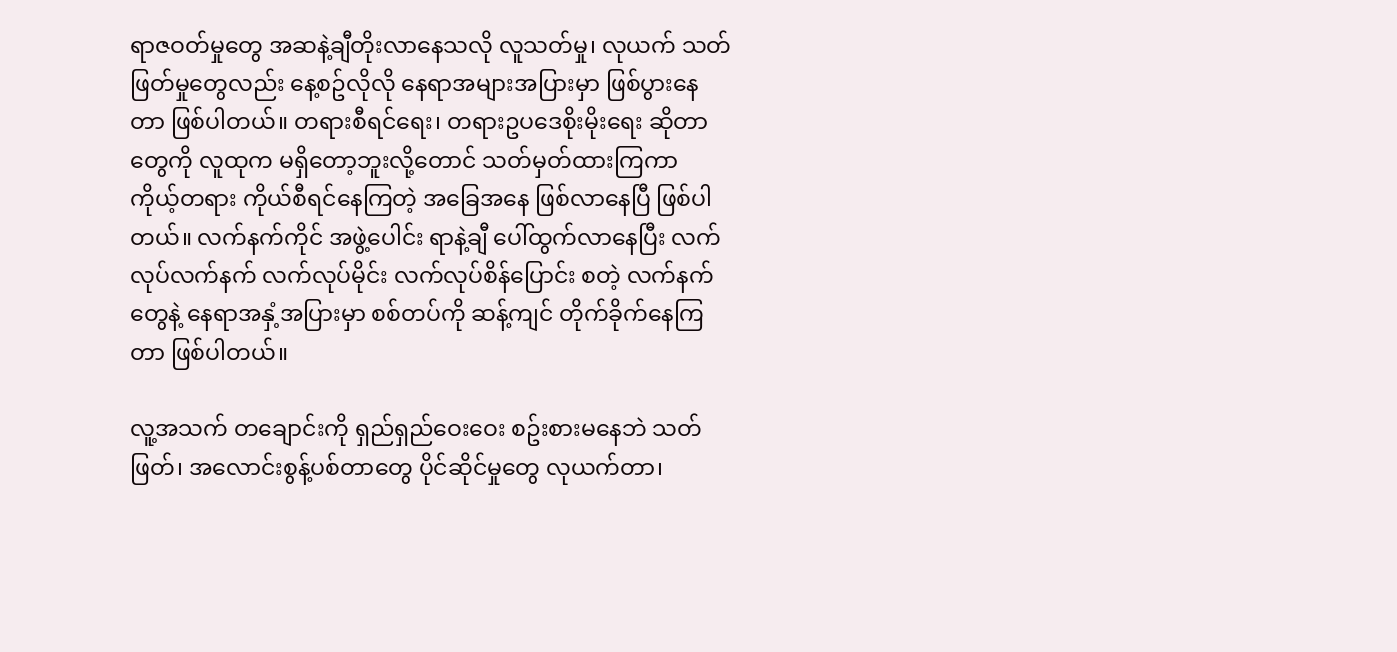ရာဇဝတ်မှုတွေ အဆနဲ့ချီတိုးလာနေသလို လူသတ်မှု၊ လုယက် သတ်ဖြတ်မှုတွေလည်း နေ့စဥ်လိုလို နေရာအများအပြားမှာ ဖြစ်ပွားနေတာ ဖြစ်ပါတယ်။ တရားစီရင်ရေး၊ တရားဥပဒေစိုးမိုးရေး ဆိုတာတွေကို လူထုက မရှိတော့ဘူးလို့တောင် သတ်မှတ်ထားကြကာ ကိုယ့်တရား ကိုယ်စီရင်နေကြတဲ့ အခြေအနေ ဖြစ်လာနေပြီ ဖြစ်ပါတယ်။ လက်နက်ကိုင် အဖွဲ့ပေါင်း ရာနဲ့ချီ ပေါ်ထွက်လာနေပြီး လက်လုပ်လက်နက် လက်လုပ်မိုင်း လက်လုပ်စိန်ပြောင်း စတဲ့ လက်နက်တွေနဲ့ နေရာအနှံ့အပြားမှာ စစ်တပ်ကို ဆန့်ကျင် တိုက်ခိုက်နေကြတာ ဖြစ်ပါတယ်။

လူ့အသက် တချောင်းကို ရှည်ရှည်ဝေးဝေး စဥ်းစားမနေဘဲ သတ်ဖြတ်၊ အလောင်းစွန့်ပစ်တာတွေ ပိုင်ဆိုင်မှုတွေ လုယက်တာ၊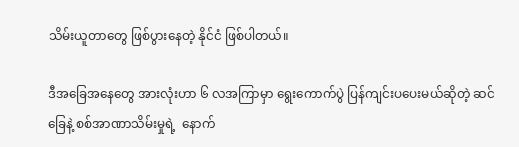သိမ်းယူတာတွေ ဖြစ်ပွားနေတဲ့ နိုင်ငံ ဖြစ်ပါတယ်။

ဒီအခြေအနေတွေ အားလုံးဟာ ၆ လအကြာမှာ ရွေးကောက်ပွဲ ပြန်ကျင်းပပေးမယ်ဆိုတဲ့ ဆင်ခြေနဲ့ စစ်အာဏာသိမ်းမှုရဲ့  နောက်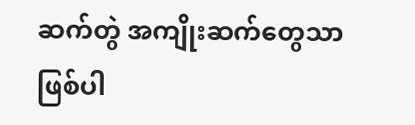ဆက်တွဲ အကျိုးဆက်တွေသာ ဖြစ်ပါ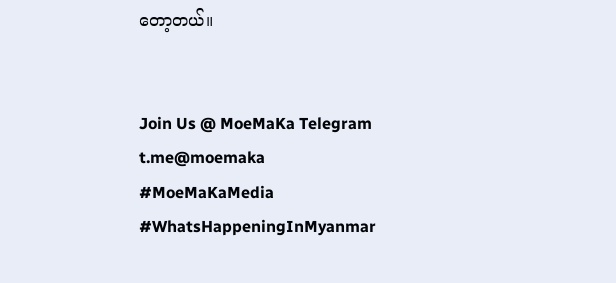တော့တယ်။


Join Us @ MoeMaKa Telegram
t.me@moemaka
#MoeMaKaMedia
#WhatsHappeningInMyanmar